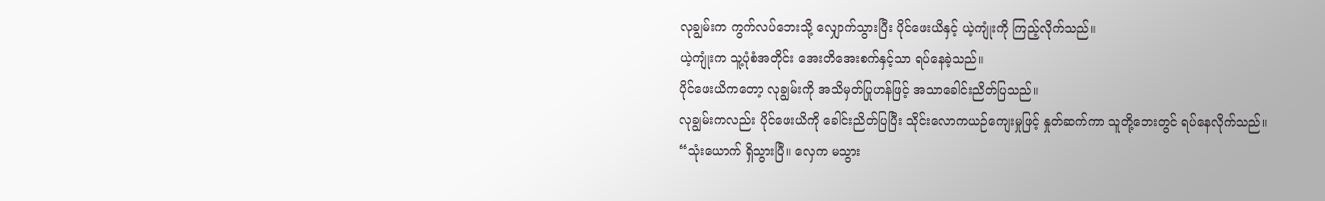လုချွမ်းက ကွက်လပ်ဘေးသို့ လျှောက်သွားပြီး ပိုင်ဖေးယိနှင့် ယဲ့ကျုံးကို ကြည့်လိုက်သည်။
ယဲ့ကျုံးက သူ့ပုံစံအတိုင်း အေးတိအေးစက်နှင့်သာ ရပ်နေခဲ့သည်။
ပိုင်ဖေးယိကတော့ လုချွမ်းကို အသိမှတ်ပြုဟန်ဖြင့် အသာခေါင်းညိတ်ပြသည်။
လုချွမ်းကလည်း ပိုင်ဖေးယိကို ခေါင်းညိတ်ပြပြီး သိုင်းလောကယဉ်ကျေးမှုဖြင့် နှုတ်ဆက်ကာ သူတို့ဘေးတွင် ရပ်နေလိုက်သည်။
“သုံးယောက် ရှိသွားပြီ။ လှေက မသွား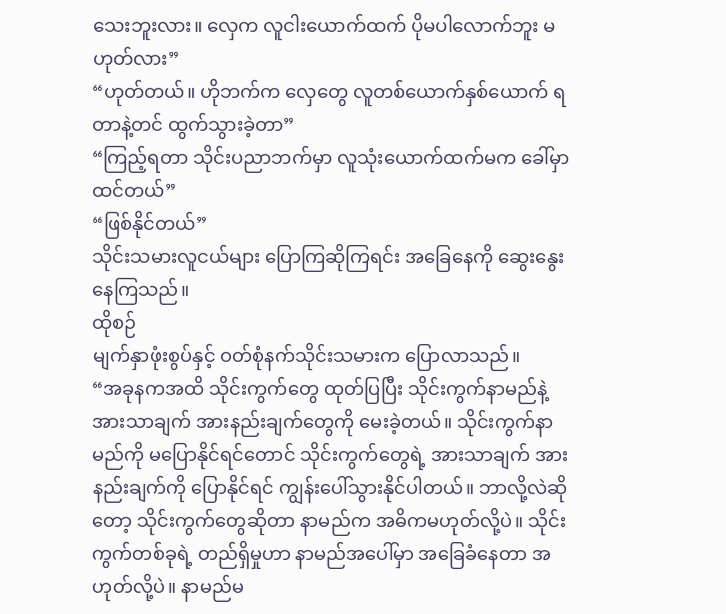သေးဘူးလား။ လှေက လူငါးယောက်ထက် ပိုမပါလောက်ဘူး မဟုတ်လား”
“ဟုတ်တယ်။ ဟိုဘက်က လှေတွေ လူတစ်ယောက်နှစ်ယောက် ရတာနဲ့တင် ထွက်သွားခဲ့တာ”
“ကြည့်ရတာ သိုင်းပညာဘက်မှာ လူသုံးယောက်ထက်မက ခေါ်မှာထင်တယ်”
“ဖြစ်နိုင်တယ်”
သိုင်းသမားလူငယ်များ ပြောကြဆိုကြရင်း အခြေနေကို ဆွေးနွေးနေကြသည်။
ထိုစဉ်
မျက်နှာဖုံးစွပ်နှင့် ဝတ်စုံနက်သိုင်းသမားက ပြောလာသည်။
“အခုနကအထိ သိုင်းကွက်တွေ ထုတ်ပြပြီး သိုင်းကွက်နာမည်နဲ့ အားသာချက် အားနည်းချက်တွေကို မေးခဲ့တယ်။ သိုင်းကွက်နာမည်ကို မပြောနိုင်ရင်တောင် သိုင်းကွက်တွေရဲ့ အားသာချက် အားနည်းချက်ကို ပြောနိုင်ရင် ကျွန်းပေါ်သွားနိုင်ပါတယ်။ ဘာလို့လဲဆိုတော့ သိုင်းကွက်တွေဆိုတာ နာမည်က အဓိကမဟုတ်လို့ပဲ။ သိုင်းကွက်တစ်ခုရဲ့ တည်ရှိမှုဟာ နာမည်အပေါ်မှာ အခြေခံနေတာ အဟုတ်လို့ပဲ။ နာမည်မ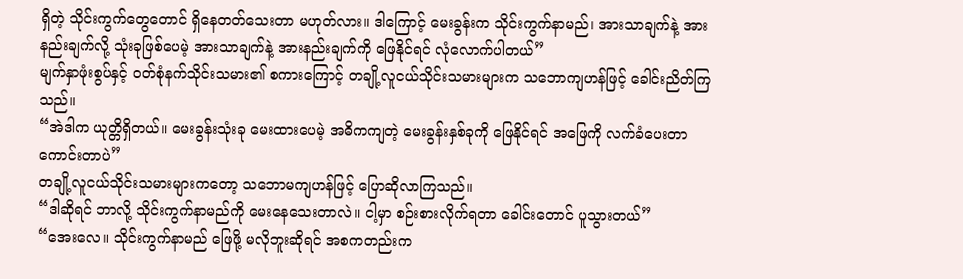ရှိတဲ့ သိုင်းကွက်တွေတောင် ရှိနေတတ်သေးတာ မဟုတ်လား။ ဒါကြောင့် မေးခွန်းက သိုင်းကွက်နာမည်၊ အားသာချက်နဲ့ အားနည်းချက်လို့ သုံးခုဖြစ်ပေမဲ့ အားသာချက်နဲ့ အားနည်းချက်ကို ဖြေနိုင်ရင် လုံလောက်ပါတယ်”
မျက်နှာဖုံးစွပ်နှင့် ဝတ်စုံနက်သိုင်းသမား၏ စကားကြောင့် တချို့လူငယ်သိုင်းသမားများက သဘောကျဟန်ဖြင့် ခေါင်းညိတ်ကြသည်။
“အဲဒါက ယုတ္တိရှိတယ်။ မေးခွန်းသုံးခု မေးထားပေမဲ့ အဓိကကျတဲ့ မေးခွန်းနှစ်ခုကို ဖြေနိုင်ရင် အဖြေကို လက်ခံပေးတာ ကောင်းတာပဲ”
တချို့လူငယ်သိုင်းသမားများကတော့ သဘောမကျဟန်ဖြင့် ပြောဆိုလာကြသည်။
“ဒါဆိုရင် ဘာလို့ သိုင်းကွက်နာမည်ကို မေးနေသေးတာလဲ။ ငါ့မှာ စဉ်းစားလိုက်ရတာ ခေါင်းတောင် ပူသွားတယ်”
“အေးလေ။ သိုင်းကွက်နာမည် ဖြေဖို့ မလိုဘူးဆိုရင် အစကတည်းက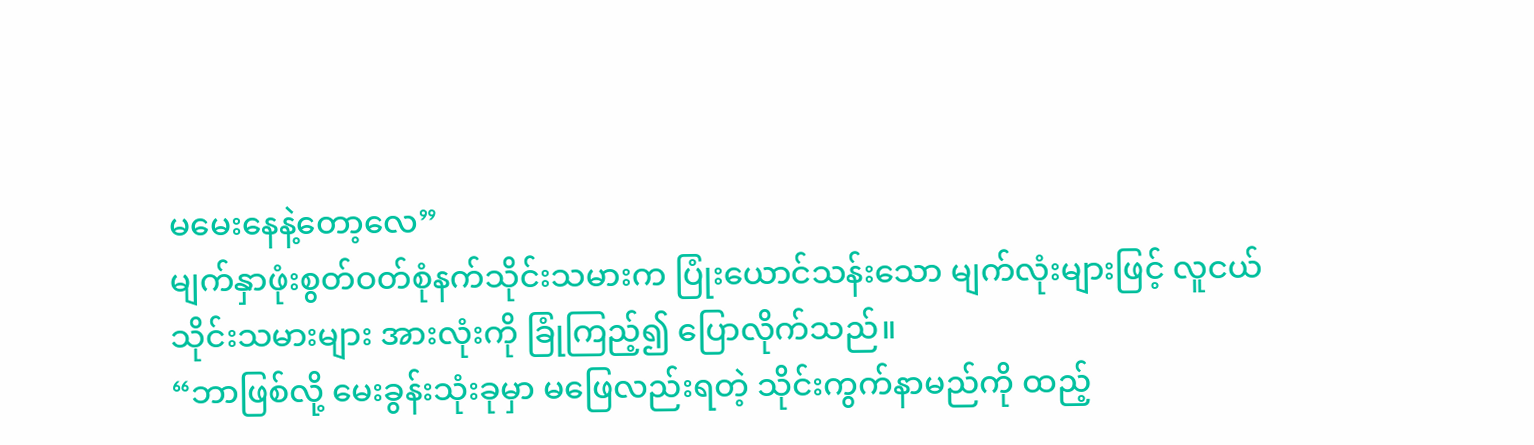မမေးနေနဲ့တော့လေ”
မျက်နှာဖုံးစွတ်ဝတ်စုံနက်သိုင်းသမားက ပြုံးယောင်သန်းသော မျက်လုံးများဖြင့် လူငယ်သိုင်းသမားများ အားလုံးကို ခြုံကြည့်၍ ပြောလိုက်သည်။
“ဘာဖြစ်လို့ မေးခွန်းသုံးခုမှာ မဖြေလည်းရတဲ့ သိုင်းကွက်နာမည်ကို ထည့်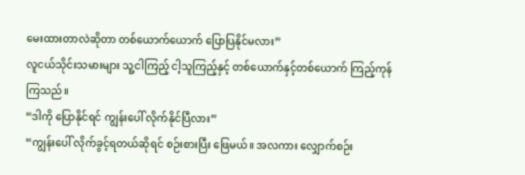မေးထားတာလဲဆိုတာ တစ်ယောက်ယောက် ပြောပြနိုင်မလား”
လူငယ်သိုင်းသမားများ သူ့ငါကြည့် ငါ့သူကြည့်နှင့် တစ်ယောက်နှင့်တစ်ယောက် ကြည့်ကုန်ကြသည်။
“ဒါကို ပြောနိုင်ရင် ကျွန်းပေါ် လိုက်နိုင်ပြီလား”
“ကျွန်းပေါ် လိုက်ခွင့်ရတယ်ဆိုရင် စဉ်းစားပြီး ဖြေမယ်။ အလကား လျှောက်စဉ်း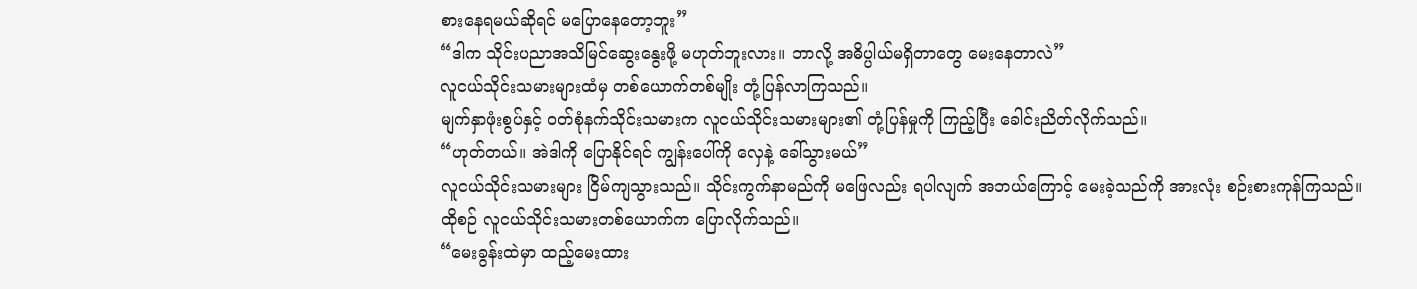စားနေရမယ်ဆိုရင် မပြောနေတော့ဘူး”
“ဒါက သိုင်းပညာအသိမြင်ဆွေးနွေးဖို့ မဟုတ်ဘူးလား။ ဘာလို့ အဓိပ္ပါယ်မရှိတာတွေ မေးနေတာလဲ”
လူငယ်သိုင်းသမားများထံမှ တစ်ယောက်တစ်မျိုး တုံ့ပြန်လာကြသည်။
မျက်နှာဖုံးစွပ်နှင့် ဝတ်စုံနက်သိုင်းသမားက လူငယ်သိုင်းသမားများ၏ တုံ့ပြန်မှုကို ကြည့်ပြီး ခေါင်းညိတ်လိုက်သည်။
“ဟုတ်တယ်။ အဲဒါကို ပြောနိုင်ရင် ကျွန်းပေါ်ကို လှေနဲ့ ခေါ်သွားမယ်”
လူငယ်သိုင်းသမားများ ငြိမ်ကျသွားသည်။ သိုင်းကွက်နာမည်ကို မဖြေလည်း ရပါလျက် အဘယ်ကြောင့် မေးခဲ့သည်ကို အားလုံး စဉ်းစားကုန်ကြသည်။
ထိုစဉ် လူငယ်သိုင်းသမားတစ်ယောက်က ပြောလိုက်သည်။
“မေးခွန်းထဲမှာ ထည့်မေးထား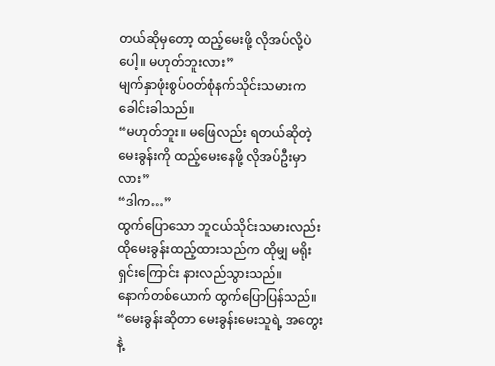တယ်ဆိုမှတော့ ထည့်မေးဖို့ လိုအပ်လို့ပဲပေါ့။ မဟုတ်ဘူးလား”
မျက်နှာဖုံးစွပ်ဝတ်စုံနက်သိုင်းသမားက ခေါင်းခါသည်။
“မဟုတ်ဘူး။ မဖြေလည်း ရတယ်ဆိုတဲ့ မေးခွန်းကို ထည့်မေးနေဖို့ လိုအပ်ဦးမှာလား”
“ဒါက…”
ထွက်ပြောသော ဘူငယ်သိုင်းသမားလည်း ထိုမေးခွန်းထည့်ထားသည်က ထိုမျှ မရိုးရှင်းကြောင်း နားလည်သွားသည်။
နောက်တစ်ယောက် ထွက်ပြောပြန်သည်။
“မေးခွန်းဆိုတာ မေးခွန်းမေးသူရဲ့ အတွေးနဲ့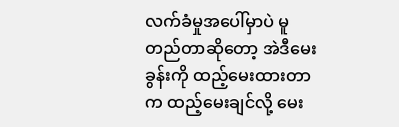လက်ခံမှုအပေါ်မှာပဲ မူတည်တာဆိုတော့ အဲဒီမေးခွန်းကို ထည့်မေးထားတာက ထည့်မေးချင်လို့ မေး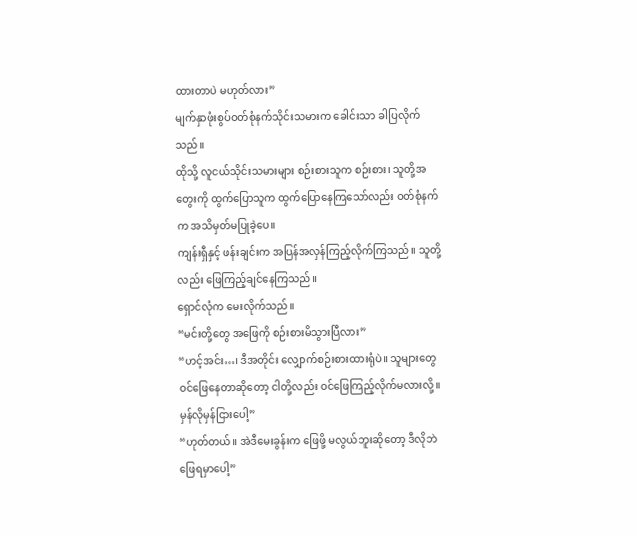ထားတာပဲ မဟုတ်လား”
မျက်နှာဖုံးစွပ်ဝတ်စုံနက်သိုင်းသမားက ခေါင်းသာ ခါပြလိုက်သည်။
ထိုသို့ လူငယ်သိုင်းသမားများ စဉ်းစားသူက စဉ်းစား၊ သူတို့အတွေးကို ထွက်ပြောသူက ထွက်ပြောနေကြသော်လည်း ဝတ်စုံနက်က အသိမှတ်မပြုခဲ့ပေ။
ကျန်းရှီနှင့် ဖန်းချင်းက အပြန်အလှန်ကြည့်လိုက်ကြသည်။ သူတို့လည်း ဖြေကြည့်ချင်နေကြသည်။
ရှောင်လုံက မေးလိုက်သည်။
“မင်းတို့တွေ အဖြေကို စဉ်းစားမိသွားပြီလား”
“ဟင့်အင်း…၊ ဒီအတိုင်း လျှောက်စဉ်းစားထားရုံပဲ။ သူများတွေ ဝင်ဖြေနေတာဆိုတော့ ငါတို့လည်း ဝင်ဖြေကြည့်လိုက်မလားလို့။ မှန်လိုမှန်ငြားပေါ့”
“ဟုတ်တယ်။ အဲဒီမေးခွန်းက ဖြေဖို့ မလွယ်ဘူးဆိုတော့ ဒီလိုဘဲ ဖြေရမှာပေါ့”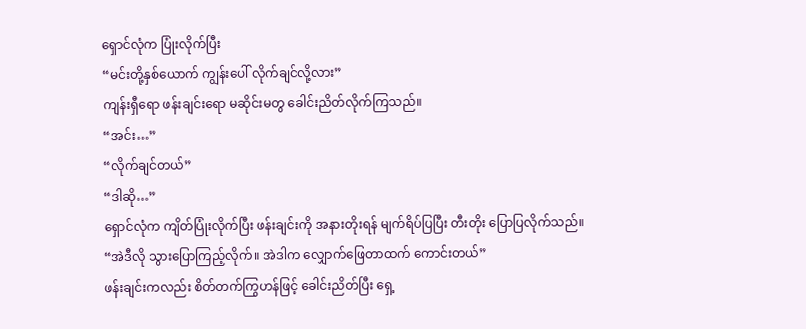ရှောင်လုံက ပြုံးလိုက်ပြီး
“မင်းတို့နှစ်ယောက် ကျွန်းပေါ် လိုက်ချင်လို့လား”
ကျန်းရှီရော ဖန်းချင်းရော မဆိုင်းမတွ ခေါင်းညိတ်လိုက်ကြသည်။
“အင်း…”
“လိုက်ချင်တယ်”
“ဒါဆို…”
ရှောင်လုံက ကျိတ်ပြုံးလိုက်ပြီး ဖန်းချင်းကို အနားတိုးရန် မျက်ရိပ်ပြပြီး တီးတိုး ပြောပြလိုက်သည်။
“အဲဒီလို သွားပြောကြည့်လိုက်။ အဲဒါက လျှောက်ဖြေတာထက် ကောင်းတယ်”
ဖန်းချင်းကလည်း စိတ်တက်ကြွဟန်ဖြင့် ခေါင်းညိတ်ပြီး ရှေ့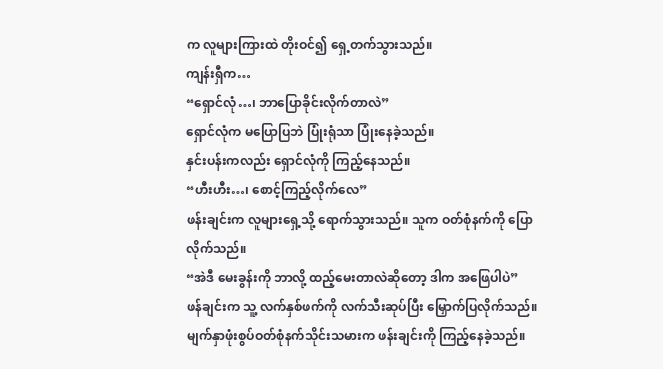က လူများကြားထဲ တိုးဝင်၍ ရှေ့တက်သွားသည်။
ကျန်းရှီက…
“ရှောင်လုံ…၊ ဘာပြောခိုင်းလိုက်တာလဲ”
ရှောင်လုံက မပြောပြဘဲ ပြုံးရုံသာ ပြုံးနေခဲ့သည်။
နှင်းပန်းကလည်း ရှောင်လုံကို ကြည့်နေသည်။
“ဟီးဟီး…၊ စောင့်ကြည့်လိုက်လေ”
ဖန်းချင်းက လူများရှေ့သို့ ရောက်သွားသည်။ သူက ဝတ်စုံနက်ကို ပြောလိုက်သည်။
“အဲဒီ မေးခွန်းကို ဘာလို့ ထည့်မေးတာလဲဆိုတော့ ဒါက အဖြေပါပဲ”
ဖန်ချင်းက သူ့ လက်နှစ်ဖက်ကို လက်သီးဆုပ်ပြီး မြှောက်ပြလိုက်သည်။
မျက်နှာဖုံးစွပ်ဝတ်စုံနက်သိုင်းသမားက ဖန်းချင်းကို ကြည့်နေခဲ့သည်။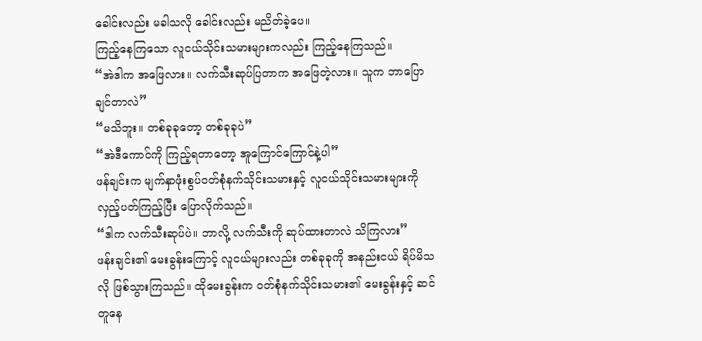ခေါင်းလည်း မခါသလို ခေါင်းလည်း မညိတ်ခဲ့ပေ။
ကြည့်နေကြသော လူငယ်သိုင်းသမားများကလည်း ကြည့်နေကြသည်။
“အဲဒါက အဖြေလား။ လက်သီးဆုပ်ပြတာက အဖြေတဲ့လား။ သူက ဘာပြောချင်တာလဲ”
“မသိဘူး။ တစ်ခုခုတော့ တစ်ခုခုပဲ”
“အဲဒီကောင်ကို ကြည့်ရတာတော့ အူကြောင်ကြောင်နဲ့ပါ”
ဖန်ချင်းက မျက်နှာဖုံးစွပ်ဝတ်စုံနက်သိုင်းသမားနှင့် လူငယ်သိုင်းသမားများကို လှည့်ပတ်ကြည့်ပြီး ပြောလိုက်သည်။
“ဒါက လက်သီးဆုပ်ပဲ။ ဘာလို့ လက်သီးကို ဆုပ်ထားတာလဲ သိကြလား”
ဖန်းချင်း၏ မေးခွန်းကြောင့် လူငယ်များလည်း တစ်ခုခုကို အနည်းငယ် ရိပ်မိသလို ဖြစ်သွားကြသည်။ ထိုမေးခွန်းက ဝတ်စုံနက်သိုင်းသမား၏ မေးခွန်းနှင့် ဆင်တူနေ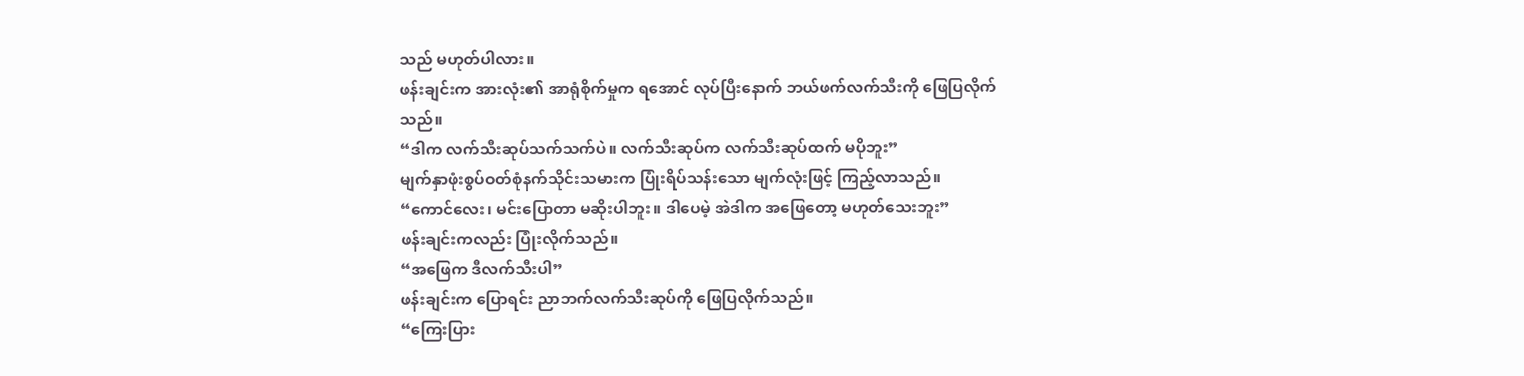သည် မဟုတ်ပါလား။
ဖန်းချင်းက အားလုံး၏ အာရုံစိုက်မှုက ရအောင် လုပ်ပြီးနောက် ဘယ်ဖက်လက်သီးကို ဖြေပြလိုက်သည်။
“ဒါက လက်သီးဆုပ်သက်သက်ပဲ။ လက်သီးဆုပ်က လက်သီးဆုပ်ထက် မပိုဘူး”
မျက်နှာဖုံးစွပ်ဝတ်စုံနက်သိုင်းသမားက ပြုံးရိပ်သန်းသော မျက်လုံးဖြင့် ကြည့်လာသည်။
“ကောင်လေး၊ မင်းပြောတာ မဆိုးပါဘူး။ ဒါပေမဲ့ အဲဒါက အဖြေတော့ မဟုတ်သေးဘူး”
ဖန်းချင်းကလည်း ပြုံးလိုက်သည်။
“အဖြေက ဒီလက်သီးပါ”
ဖန်းချင်းက ပြောရင်း ညာဘက်လက်သီးဆုပ်ကို ဖြေပြလိုက်သည်။
“ကြေးပြား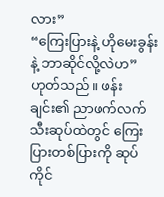လား”
“ကြေးပြားနဲ့ ဟိုမေးခွန်းနဲ့ ဘာဆိုင်လို့လဲဟ”
ဟုတ်သည်။ ဖန်းချင်း၏ ညာဖက်လက်သီးဆုပ်ထဲတွင် ကြေးပြားတစ်ပြားကို ဆုပ်ကိုင်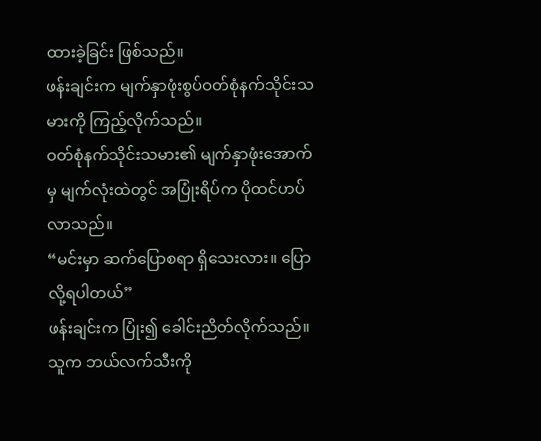ထားခဲ့ခြင်း ဖြစ်သည်။
ဖန်းချင်းက မျက်နှာဖုံးစွပ်ဝတ်စုံနက်သိုင်းသမားကို ကြည့်လိုက်သည်။
ဝတ်စုံနက်သိုင်းသမား၏ မျက်နှာဖုံးအောက်မှ မျက်လုံးထဲတွင် အပြုံးရိပ်က ပိုထင်ဟပ်လာသည်။
“မင်းမှာ ဆက်ပြောစရာ ရှိသေးလား။ ပြောလို့ရပါတယ်”
ဖန်းချင်းက ပြုံး၍ ခေါင်းညိတ်လိုက်သည်။ သူက ဘယ်လက်သီးကို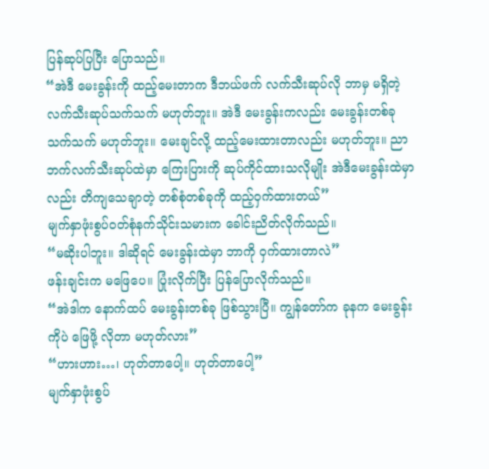ပြန်ဆုပ်ပြပြီး ပြောသည်။
“အဲဒီ မေးခွန်းကို ထည့်မေးတာက ဒီဘယ်ဖက် လက်သီးဆုပ်လို ဘာမှ မရှိတဲ့ လက်သီးဆုပ်သက်သက် မဟုတ်ဘူး။ အဲဒီ မေးခွန်းကလည်း မေးခွန်းတစ်ခု သက်သက် မဟုတ်ဘူး။ မေးချင်လို့ ထည့်မေးထားတာလည်း မဟုတ်ဘူး။ ညာဘက်လက်သီးဆုပ်ထဲမှာ ကြေးပြားကို ဆုပ်ကိုင်ထားသလိုမျိုး အဲဒီမေးခွန်းထဲမှာလည်း တိကျသေချာတဲ့ တစ်စုံတစ်ခုကို ထည့်ဝှက်ထားတယ်”
မျက်နှာဖုံးစွပ်ဝတ်စုံနက်သိုင်းသမားက ခေါင်းညိတ်လိုက်သည်။
“မဆိုးပါဘူး။ ဒါဆိုရင် မေးခွန်းထဲမှာ ဘာကို ဝှက်ထားတာလဲ”
ဖန်းချင်းက မဖြေပေ။ ပြုံးလိုက်ပြီး ပြန်ပြောလိုက်သည်။
“အဲဒါက နောက်ထပ် မေးခွန်းတစ်ခု ဖြစ်သွားပြီ။ ကျွန်တော်က ခုနက မေးခွန်းကိုပဲ ဖြေဖို့ လိုတာ မဟုတ်လား”
“ဟားဟား…၊ ဟုတ်တာပေါ့။ ဟုတ်တာပေါ့”
မျက်နှာဖုံးစွပ်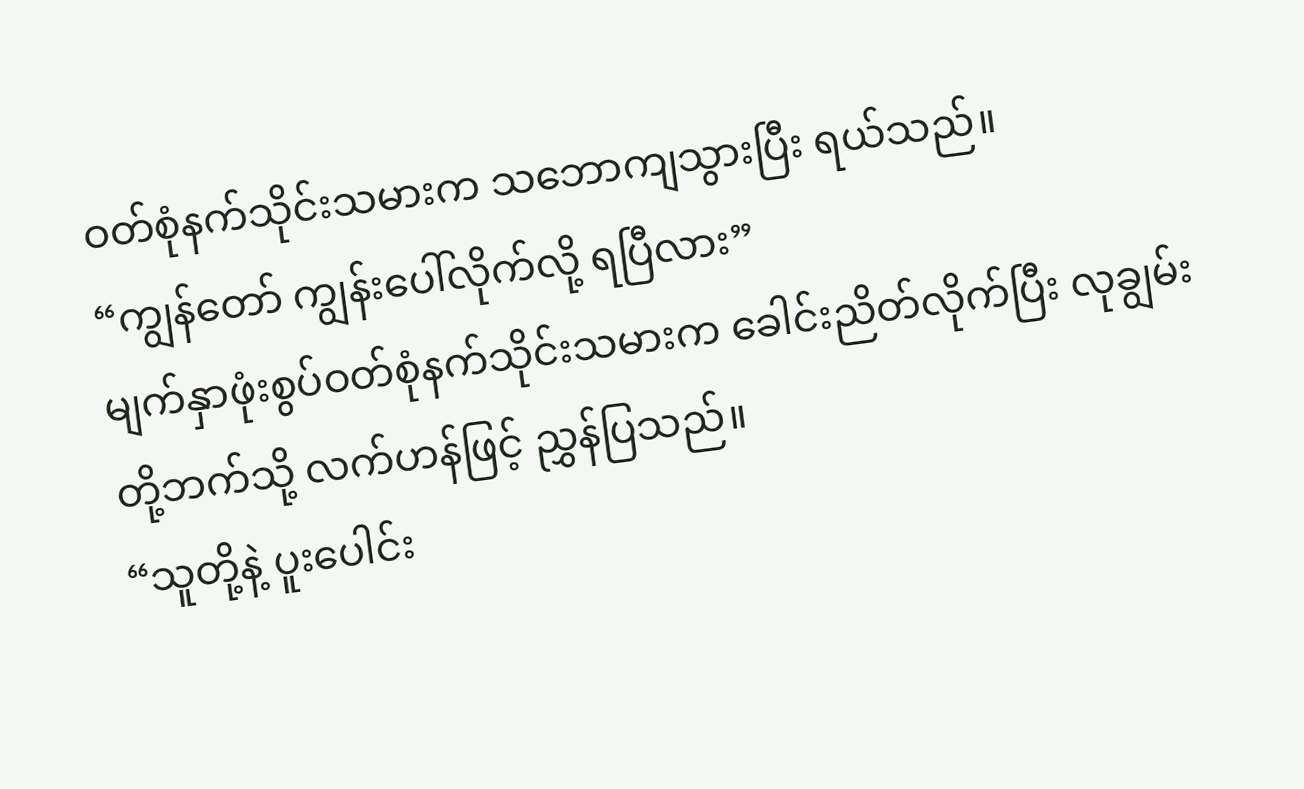ဝတ်စုံနက်သိုင်းသမားက သဘောကျသွားပြီး ရယ်သည်။
“ကျွန်တော် ကျွန်းပေါ်လိုက်လို့ ရပြီလား”
မျက်နှာဖုံးစွပ်ဝတ်စုံနက်သိုင်းသမားက ခေါင်းညိတ်လိုက်ပြီး လုချွမ်းတို့ဘက်သို့ လက်ဟန်ဖြင့် ညွှန်ပြသည်။
“သူတို့နဲ့ ပူးပေါင်း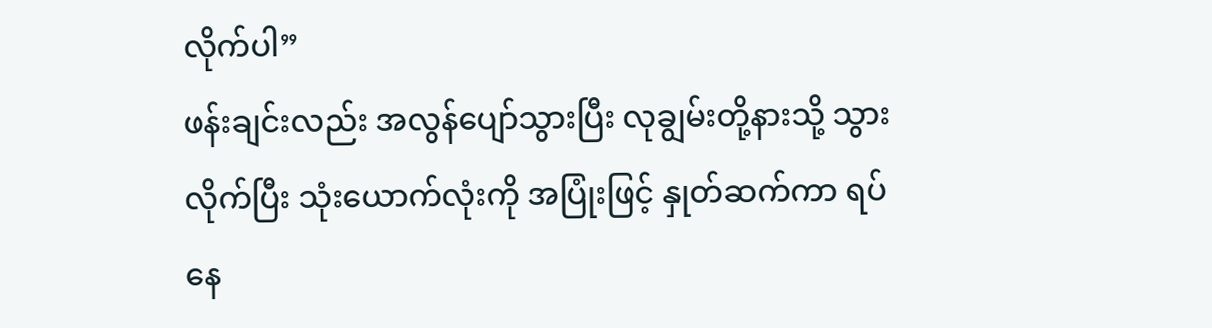လိုက်ပါ”
ဖန်းချင်းလည်း အလွန်ပျော်သွားပြီး လုချွမ်းတို့နားသို့ သွားလိုက်ပြီး သုံးယောက်လုံးကို အပြုံးဖြင့် နှုတ်ဆက်ကာ ရပ်နေ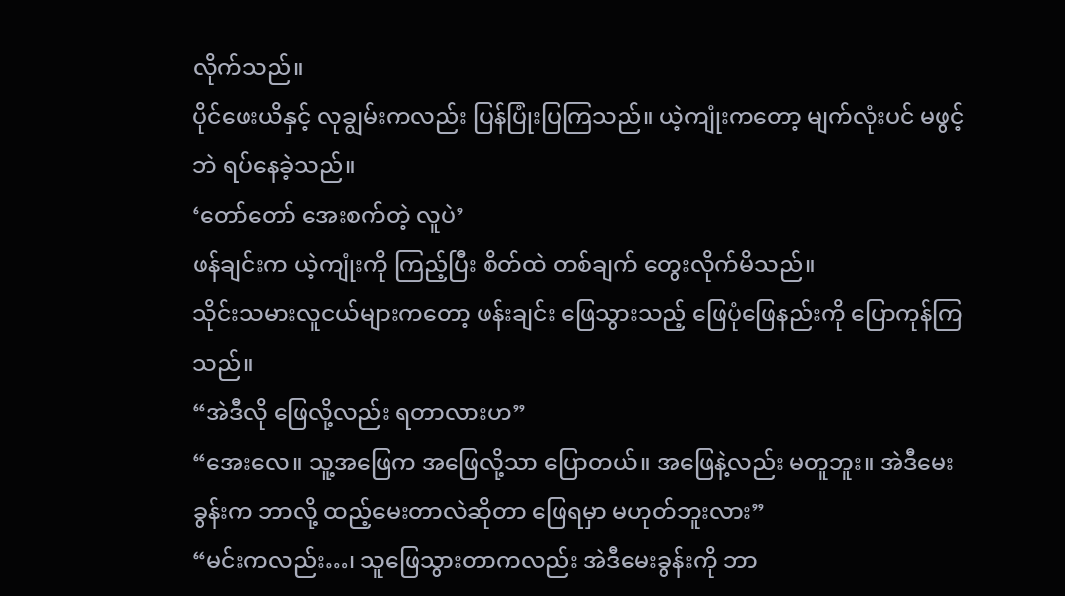လိုက်သည်။
ပိုင်ဖေးယိနှင့် လုချွမ်းကလည်း ပြန်ပြုံးပြကြသည်။ ယဲ့ကျုံးကတော့ မျက်လုံးပင် မဖွင့်ဘဲ ရပ်နေခဲ့သည်။
‘တော်တော် အေးစက်တဲ့ လူပဲ’
ဖန်ချင်းက ယဲ့ကျုံးကို ကြည့်ပြီး စိတ်ထဲ တစ်ချက် တွေးလိုက်မိသည်။
သိုင်းသမားလူငယ်များကတော့ ဖန်းချင်း ဖြေသွားသည့် ဖြေပုံဖြေနည်းကို ပြောကုန်ကြသည်။
“အဲဒီလို ဖြေလို့လည်း ရတာလားဟ”
“အေးလေ။ သူ့အဖြေက အဖြေလို့သာ ပြောတယ်။ အဖြေနဲ့လည်း မတူဘူး။ အဲဒီမေးခွန်းက ဘာလို့ ထည့်မေးတာလဲဆိုတာ ဖြေရမှာ မဟုတ်ဘူးလား”
“မင်းကလည်း…၊ သူဖြေသွားတာကလည်း အဲဒီမေးခွန်းကို ဘာ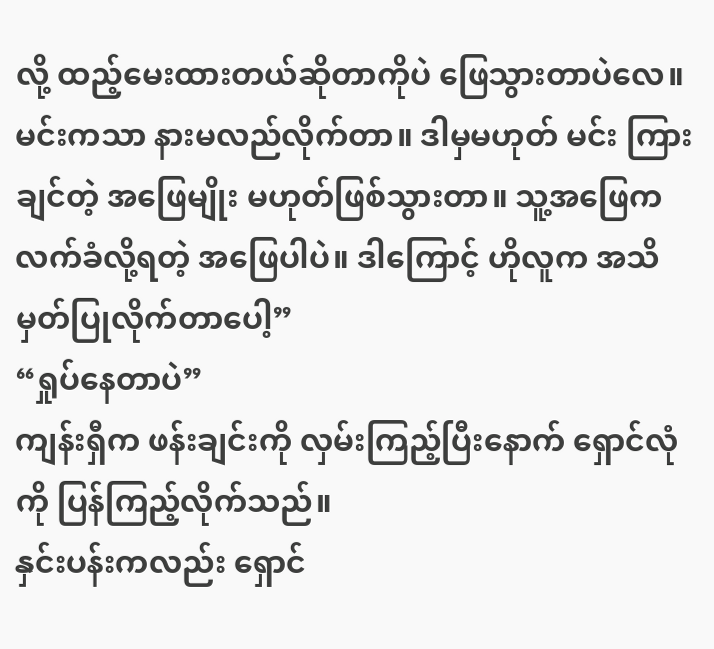လို့ ထည့်မေးထားတယ်ဆိုတာကိုပဲ ဖြေသွားတာပဲလေ။ မင်းကသာ နားမလည်လိုက်တာ။ ဒါမှမဟုတ် မင်း ကြားချင်တဲ့ အဖြေမျိုး မဟုတ်ဖြစ်သွားတာ။ သူ့အဖြေက လက်ခံလို့ရတဲ့ အဖြေပါပဲ။ ဒါကြောင့် ဟိုလူက အသိမှတ်ပြုလိုက်တာပေါ့”
“ရှုပ်နေတာပဲ”
ကျန်းရှီက ဖန်းချင်းကို လှမ်းကြည့်ပြီးနောက် ရှောင်လုံကို ပြန်ကြည့်လိုက်သည်။
နှင်းပန်းကလည်း ရှောင်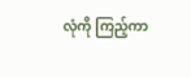လုံကို ကြည့်ကာ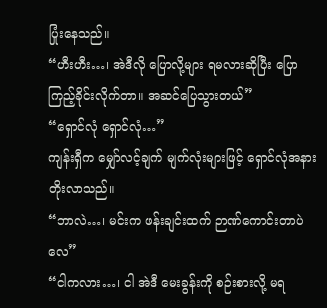ပြုံးနေသည်။
“ဟီးဟီး…၊ အဲဒီလို ပြောလို့များ ရမလားဆိုပြီး ပြောကြည့်ခိုင်းလိုက်တာ။ အဆင်ပြေသွားတယ်”
“ရှောင်လုံ ရှောင်လုံ…”
ကျန်းရှီက မျှော်လင့်ချက် မျက်လုံးများဖြင့် ရှောင်လုံအနား တိုးလာသည်။
“ဘာလဲ…၊ မင်းက ဖန်းချင်းထက် ဉာဏ်ကောင်းတာပဲလေ”
“ငါကလား…၊ ငါ အဲဒီ မေးခွန်းကို စဉ်းစားလို့ မရ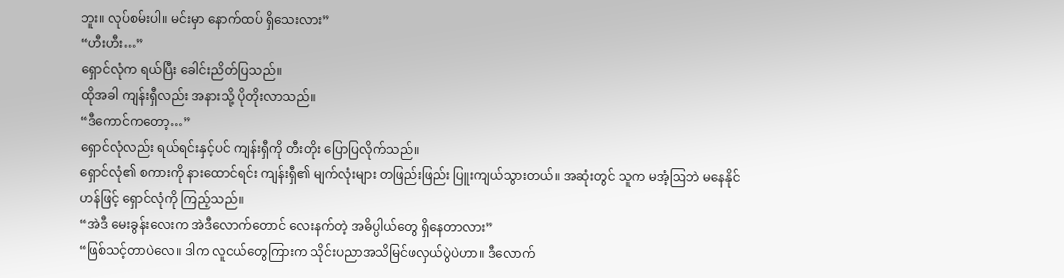ဘူး။ လုပ်စမ်းပါ။ မင်းမှာ နောက်ထပ် ရှိသေးလား”
“ဟီးဟီး…”
ရှောင်လုံက ရယ်ပြီး ခေါင်းညိတ်ပြသည်။
ထိုအခါ ကျန်းရှီလည်း အနားသို့ ပိုတိုးလာသည်။
“ဒီကောင်ကတော့…”
ရှောင်လုံလည်း ရယ်ရင်းနှင့်ပင် ကျန်းရှီကို တီးတိုး ပြောပြလိုက်သည်။
ရှောင်လုံ၏ စကားကို နားထောင်ရင်း ကျန်းရှီ၏ မျက်လုံးများ တဖြည်းဖြည်း ပြူးကျယ်သွားတယ်။ အဆုံးတွင် သူက မအံ့ဩဘဲ မနေနိုင်ဟန်ဖြင့် ရှောင်လုံကို ကြည့်သည်။
“အဲဒီ မေးခွန်းလေးက အဲဒီလောက်တောင် လေးနက်တဲ့ အဓိပ္ပါယ်တွေ ရှိနေတာလား”
“ဖြစ်သင့်တာပဲလေ။ ဒါက လူငယ်တွေကြားက သိုင်းပညာအသိမြင်ဖလှယ်ပွဲပဲဟာ။ ဒီလောက်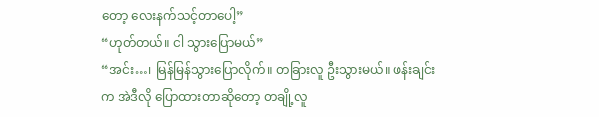တော့ လေးနက်သင့်တာပေါ့”
“ဟုတ်တယ်။ ငါ သွားပြောမယ်”
“အင်း…၊ မြန်မြန်သွားပြောလိုက်။ တခြားလူ ဦးသွားမယ်။ ဖန်းချင်းက အဲဒီလို ပြောထားတာဆိုတော့ တချို့လူ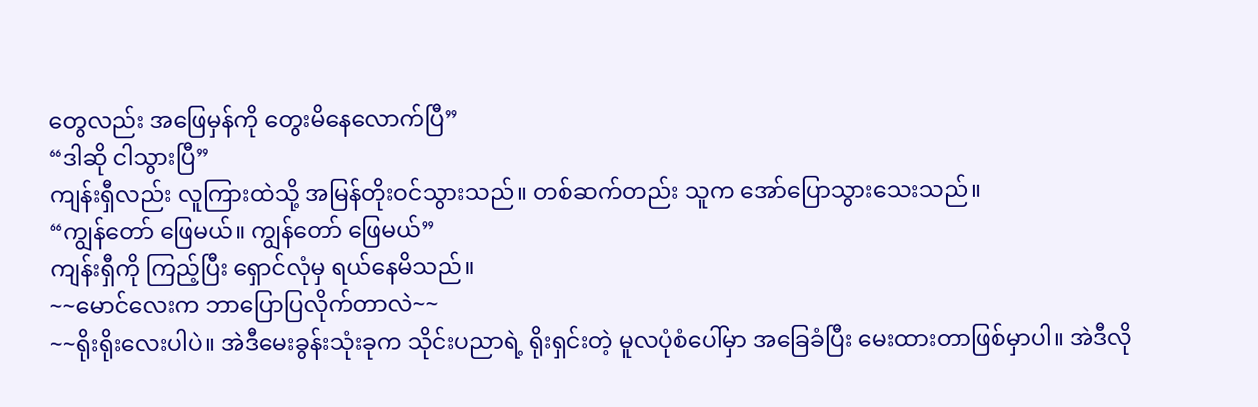တွေလည်း အဖြေမှန်ကို တွေးမိနေလောက်ပြီ”
“ဒါဆို ငါသွားပြီ”
ကျန်းရှီလည်း လူကြားထဲသို့ အမြန်တိုးဝင်သွားသည်။ တစ်ဆက်တည်း သူက အော်ပြောသွားသေးသည်။
“ကျွန်တော် ဖြေမယ်။ ကျွန်တော် ဖြေမယ်”
ကျန်းရှီကို ကြည့်ပြီး ရှောင်လုံမှ ရယ်နေမိသည်။
~~မောင်လေးက ဘာပြောပြလိုက်တာလဲ~~
~~ရိုးရိုးလေးပါပဲ။ အဲဒီမေးခွန်းသုံးခုက သိုင်းပညာရဲ့ ရိုးရှင်းတဲ့ မူလပုံစံပေါ်မှာ အခြေခံပြီး မေးထားတာဖြစ်မှာပါ။ အဲဒီလို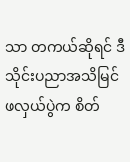သာ တကယ်ဆိုရင် ဒီသိုင်းပညာအသိမြင်ဖလှယ်ပွဲက စိတ်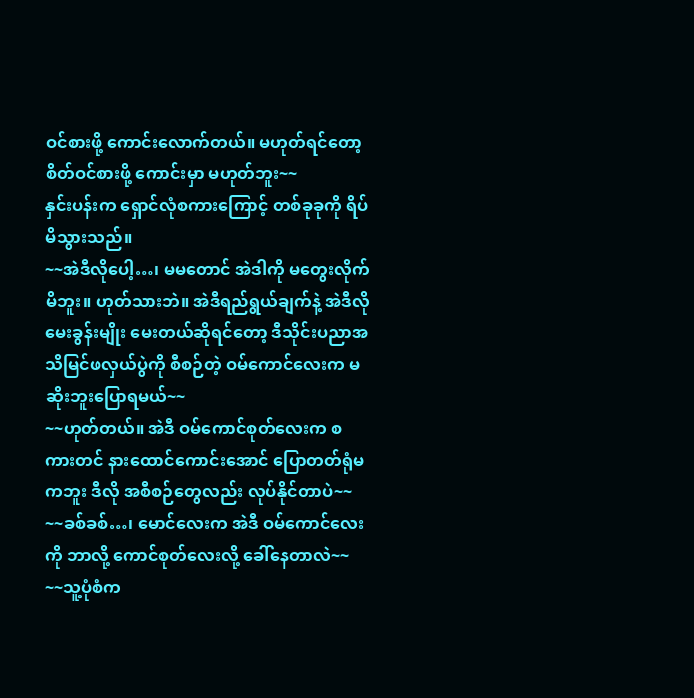ဝင်စားဖို့ ကောင်းလောက်တယ်။ မဟုတ်ရင်တော့ စိတ်ဝင်စားဖို့ ကောင်းမှာ မဟုတ်ဘူး~~
နှင်းပန်းက ရှောင်လုံစကားကြောင့် တစ်ခုခုကို ရိပ်မိသွားသည်။
~~အဲဒီလိုပေါ့…၊ မမတောင် အဲဒါကို မတွေးလိုက်မိဘူး။ ဟုတ်သားဘဲ။ အဲဒီရည်ရွယ်ချက်နဲ့ အဲဒီလို မေးခွန်းမျိုး မေးတယ်ဆိုရင်တော့ ဒီသိုင်းပညာအသိမြင်ဖလှယ်ပွဲကို စီစဉ်တဲ့ ဝမ်ကောင်လေးက မဆိုးဘူးပြောရမယ်~~
~~ဟုတ်တယ်။ အဲဒီ ဝမ်ကောင်စုတ်လေးက စကားတင် နားထောင်ကောင်းအောင် ပြောတတ်ရုံမကဘူး ဒီလို အစီစဉ်တွေလည်း လုပ်နိုင်တာပဲ~~
~~ခစ်ခစ်…၊ မောင်လေးက အဲဒီ ဝမ်ကောင်လေးကို ဘာလို့ ကောင်စုတ်လေးလို့ ခေါ်နေတာလဲ~~
~~သူ့ပုံစံက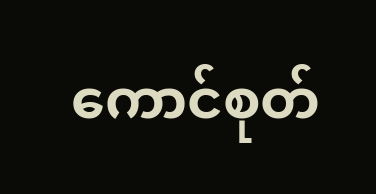ကောင်စုတ်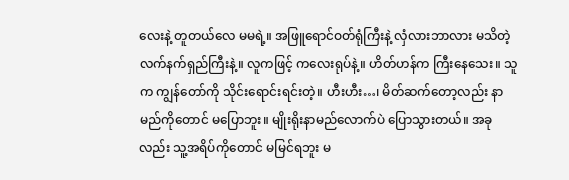လေးနဲ့ တူတယ်လေ မမရဲ့။ အဖြူရောင်ဝတ်ရုံကြီးနဲ့ လှံလားဘာလား မသိတဲ့ လက်နက်ရှည်ကြီးနဲ့။ လူကဖြင့် ကလေးရုပ်နဲ့။ ဟိတ်ဟန်က ကြီးနေသေး။ သူက ကျွန်တော်ကို သိုင်းရောင်းရင်းတဲ့။ ဟီးဟီး…၊ မိတ်ဆက်တော့လည်း နာမည်ကိုတောင် မပြောဘူး။ မျိုးရိုးနာမည်လောက်ပဲ ပြောသွားတယ်။ အခုလည်း သူ့အရိပ်ကိုတောင် မမြင်ရဘူး မ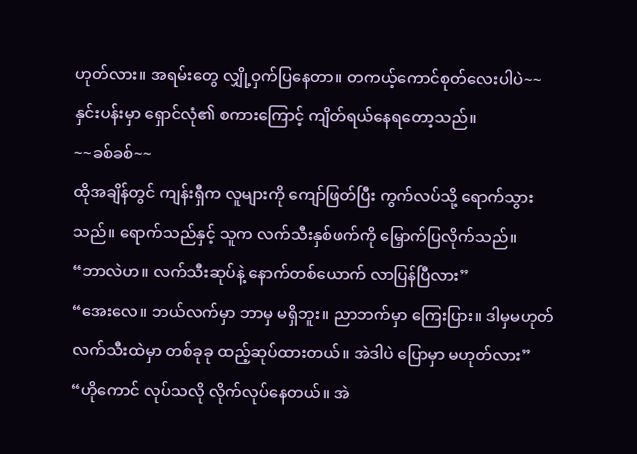ဟုတ်လား။ အရမ်းတွေ လျှို့ဝှက်ပြနေတာ။ တကယ့်ကောင်စုတ်လေးပါပဲ~~
နှင်းပန်းမှာ ရှောင်လုံ၏ စကားကြောင့် ကျိတ်ရယ်နေရတော့သည်။
~~ခစ်ခစ်~~
ထိုအချိန်တွင် ကျန်းရှီက လူများကို ကျော်ဖြတ်ပြီး ကွက်လပ်သို့ ရောက်သွားသည်။ ရောက်သည်နှင့် သူက လက်သီးနှစ်ဖက်ကို မြှောက်ပြလိုက်သည်။
“ဘာလဲဟ။ လက်သီးဆုပ်နဲ့ နောက်တစ်ယောက် လာပြန်ပြီလား”
“အေးလေ။ ဘယ်လက်မှာ ဘာမှ မရှိဘူး။ ညာဘက်မှာ ကြေးပြား။ ဒါမှမဟုတ် လက်သီးထဲမှာ တစ်ခုခု ထည့်ဆုပ်ထားတယ်။ အဲဒါပဲ ပြောမှာ မဟုတ်လား”
“ဟိုကောင် လုပ်သလို လိုက်လုပ်နေတယ်။ အဲ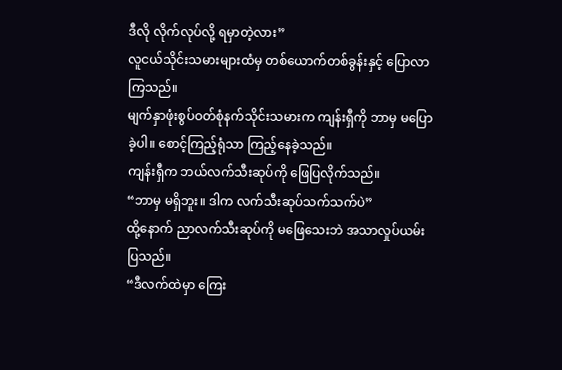ဒီလို လိုက်လုပ်လို့ ရမှာတဲ့လား”
လူငယ်သိုင်းသမားများထံမှ တစ်ယောက်တစ်ခွန်းနှင့် ပြောလာကြသည်။
မျက်နှာဖုံးစွပ်ဝတ်စုံနက်သိုင်းသမားက ကျန်းရှီကို ဘာမှ မပြောခဲ့ပါ။ စောင့်ကြည့်ရုံသာ ကြည့်နေခဲ့သည်။
ကျန်းရှီက ဘယ်လက်သီးဆုပ်ကို ဖြေပြလိုက်သည်။
“ဘာမှ မရှိဘူး။ ဒါက လက်သီးဆုပ်သက်သက်ပဲ”
ထို့နောက် ညာလက်သီးဆုပ်ကို မဖြေသေးဘဲ အသာလှုပ်ယမ်းပြသည်။
“ဒီလက်ထဲမှာ ကြေး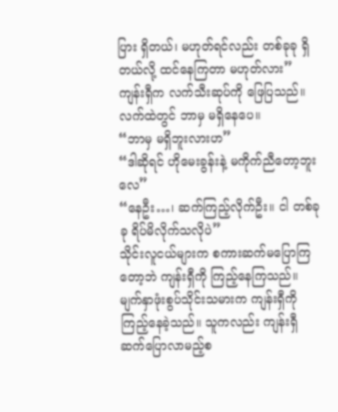ပြား ရှိတယ်၊ မဟုတ်ရင်လည်း တစ်ခုခု ရှိတယ်လို့ ထင်နေကြတာ မဟုတ်လား”
ကျန်းရှီက လက်သီးဆုပ်ကို ဖြေပြသည်။ လက်ထဲတွင် ဘာမှ မရှိနေပေ။
“ဘာမှ မရှိဘူးလားဟ”
“ဒါဆိုရင် ဟိုမေးခွန်းနဲ့ မကိုက်ညီတော့ဘူးလေ”
“နေဦး…၊ ဆက်ကြည့်လိုက်ဦး။ ငါ တစ်ခုခု ရိပ်မိလိုက်သလိုပဲ”
သိုင်းလူငယ်များက စကားဆက်မပြောကြတော့ဘဲ ကျန်းရှီကို ကြည့်နေကြသည်။
မျက်နှာဖုံးစွပ်သိုင်းသမားက ကျန်းရှီကို ကြည့်နေခဲ့သည်။ သူကလည်း ကျန်းရှီ ဆက်ပြောလာမည့်စ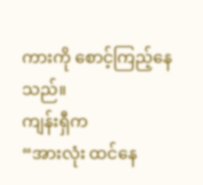ကားကို စောင့်ကြည့်နေသည်။
ကျန်းရှီက
“အားလုံး ထင်နေ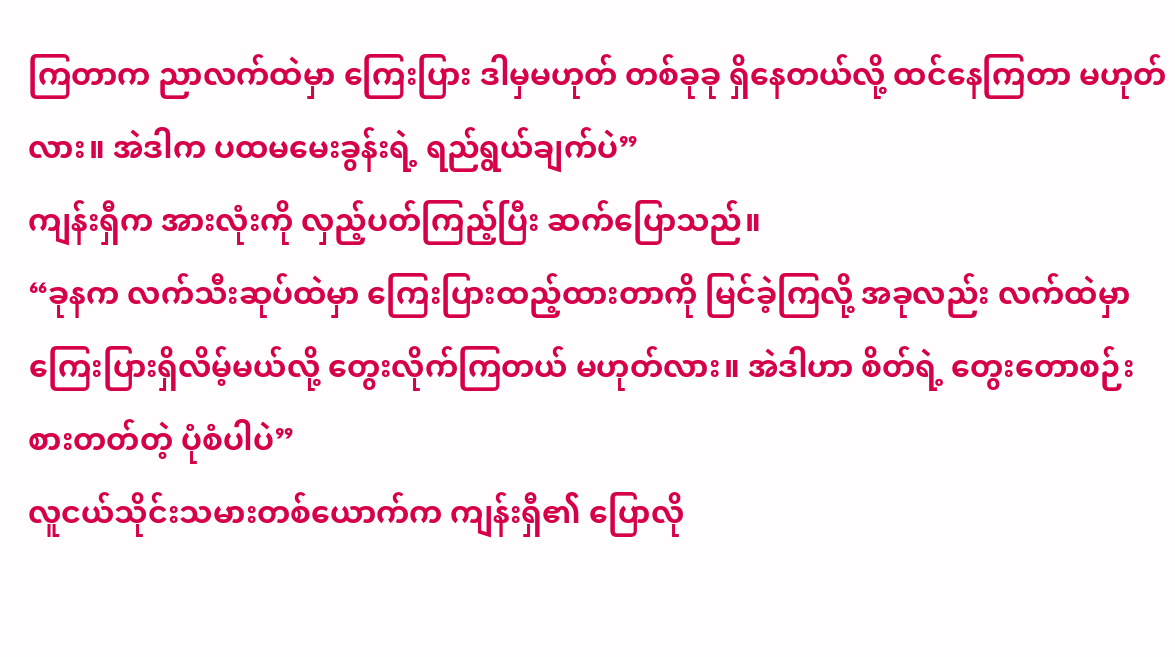ကြတာက ညာလက်ထဲမှာ ကြေးပြား ဒါမှမဟုတ် တစ်ခုခု ရှိနေတယ်လို့ ထင်နေကြတာ မဟုတ်လား။ အဲဒါက ပထမမေးခွန်းရဲ့ ရည်ရွယ်ချက်ပဲ”
ကျန်းရှီက အားလုံးကို လှည့်ပတ်ကြည့်ပြီး ဆက်ပြောသည်။
“ခုနက လက်သီးဆုပ်ထဲမှာ ကြေးပြားထည့်ထားတာကို မြင်ခဲ့ကြလို့ အခုလည်း လက်ထဲမှာ ကြေးပြားရှိလိမ့်မယ်လို့ တွေးလိုက်ကြတယ် မဟုတ်လား။ အဲဒါဟာ စိတ်ရဲ့ တွေးတောစဉ်းစားတတ်တဲ့ ပုံစံပါပဲ”
လူငယ်သိုင်းသမားတစ်ယောက်က ကျန်းရှီ၏ ပြောလို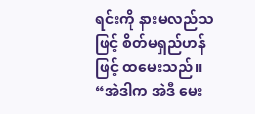ရင်းကို နားမလည်သဖြင့် စိတ်မရှည်ဟန်ဖြင့် ထမေးသည်။
“အဲဒါက အဲဒီ မေး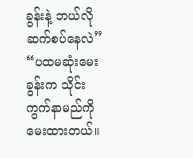ခွန်းနဲ့ ဘယ်လို ဆက်စပ်နေလဲ”
“ပထမဆုံးမေးခွန်းက သိုင်းကွက်နာမည်ကို မေးထားတယ်။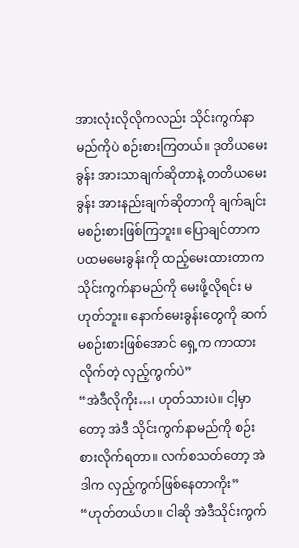အားလုံးလိုလိုကလည်း သိုင်းကွက်နာမည်ကိုပဲ စဉ်းစားကြတယ်။ ဒုတိယမေးခွန်း အားသာချက်ဆိုတာနဲ့ တတိယမေးခွန်း အားနည်းချက်ဆိုတာကို ချက်ချင်း မစဉ်းစားဖြစ်ကြဘူး။ ပြောချင်တာက ပထမမေးခွန်းကို ထည့်မေးထားတာက သိုင်းကွက်နာမည်ကို မေးဖို့လိုရင်း မဟုတ်ဘူး။ နောက်မေးခွန်းတွေကို ဆက်မစဉ်းစားဖြစ်အောင် ရှေ့က ကာထားလိုက်တဲ့ လှည့်ကွက်ပဲ”
“အဲဒီလိုကိုး…၊ ဟုတ်သားပဲ။ ငါ့မှာတော့ အဲဒီ သိုင်းကွက်နာမည်ကို စဉ်းစားလိုက်ရတာ။ လက်စသတ်တော့ အဲဒါက လှည့်ကွက်ဖြစ်နေတာကိုး”
“ဟုတ်တယ်ဟ။ ငါဆို အဲဒီသိုင်းကွက်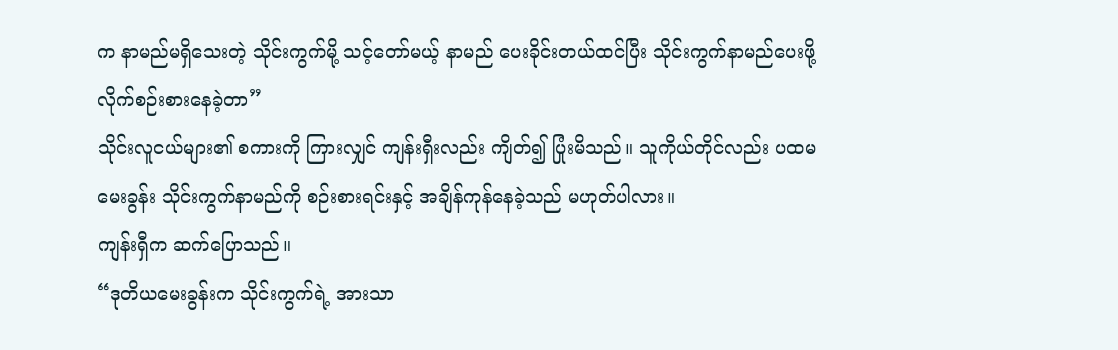က နာမည်မရှိသေးတဲ့ သိုင်းကွက်မို့ သင့်တော်မယ့် နာမည် ပေးခိုင်းတယ်ထင်ပြီး သိုင်းကွက်နာမည်ပေးဖို့ လိုက်စဉ်းစားနေခဲ့တာ”
သိုင်းလူငယ်များ၏ စကားကို ကြားလျှင် ကျန်းရှီးလည်း ကျိတ်၍ ပြုံးမိသည်။ သူကိုယ်တိုင်လည်း ပထမမေးခွန်း သိုင်းကွက်နာမည်ကို စဉ်းစားရင်းနှင့် အချိန်ကုန်နေခဲ့သည် မဟုတ်ပါလား။
ကျန်းရှီက ဆက်ပြောသည်။
“ဒုတိယမေးခွန်းက သိုင်းကွက်ရဲ့ အားသာ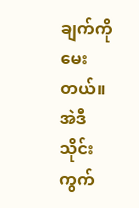ချက်ကို မေးတယ်။ အဲဒီသိုင်းကွက်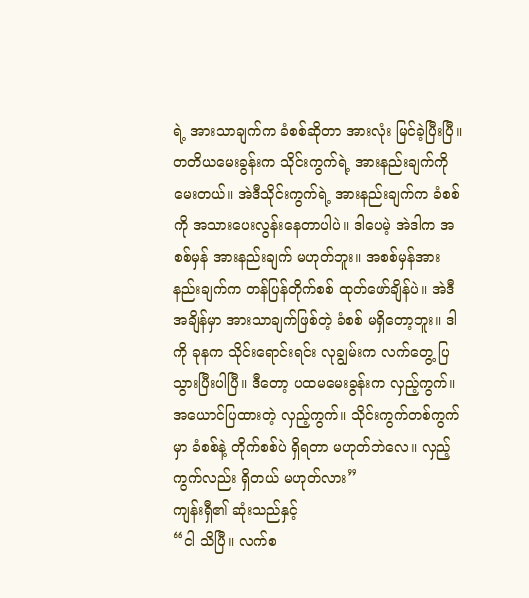ရဲ့ အားသာချက်က ခံစစ်ဆိုတာ အားလုံး မြင်ခဲ့ပြီးပြီ။ တတိယမေးခွန်းက သိုင်းကွက်ရဲ့ အားနည်းချက်ကို မေးတယ်။ အဲဒီသိုင်းကွက်ရဲ့ အားနည်းချက်က ခံစစ်ကို အသားပေးလွန်းနေတာပါပဲ။ ဒါပေမဲ့ အဲဒါက အစစ်မှန် အားနည်းချက် မဟုတ်ဘူး။ အစစ်မှန်အားနည်းချက်က တန်ပြန်တိုက်စစ် ထုတ်ဖော်ချိန်ပဲ။ အဲဒီအချိန်မှာ အားသာချက်ဖြစ်တဲ့ ခံစစ် မရှိတော့ဘူး။ ဒါကို ခုနက သိုင်းရောင်းရင်း လုချွမ်းက လက်တွေ့ ပြသွားပြီးပါပြီ။ ဒီတော့ ပထမမေးခွန်းက လှည့်ကွက်။ အယောင်ပြထားတဲ့ လှည့်ကွက်။ သိုင်းကွက်တစ်ကွက်မှာ ခံစစ်နဲ့ တိုက်စစ်ပဲ ရှိရတာ မဟုတ်ဘဲလေ။ လှည့်ကွက်လည်း ရှိတယ် မဟုတ်လား”
ကျန်းရှီ၏ ဆုံးသည်နှင့်
“ငါ သိပြီ။ လက်စ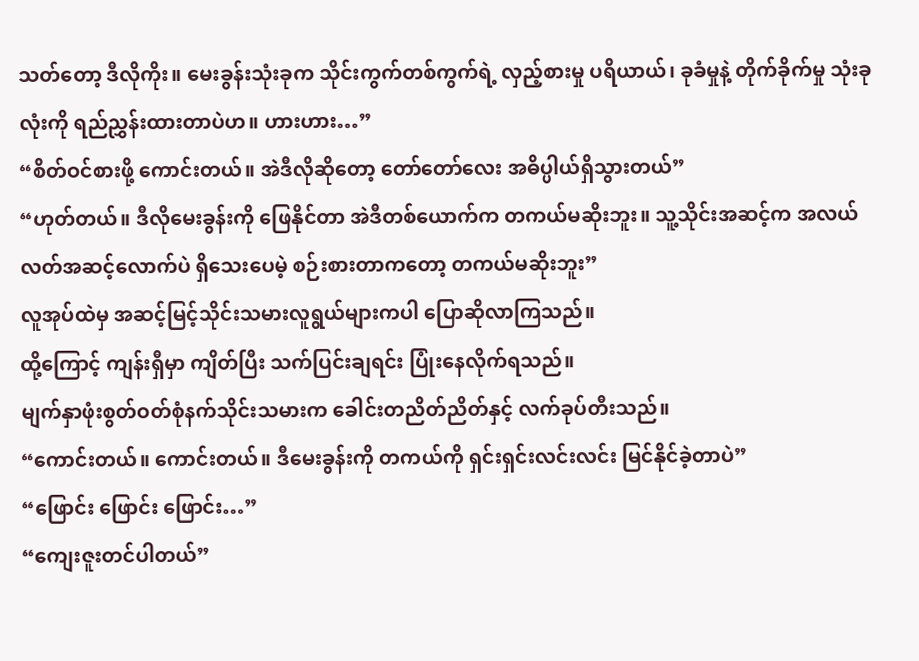သတ်တော့ ဒီလိုကိုး။ မေးခွန်းသုံးခုက သိုင်းကွက်တစ်ကွက်ရဲ့ လှည့်စားမှု ပရိယာယ်၊ ခုခံမှုနဲ့ တိုက်ခိုက်မှု သုံးခုလုံးကို ရည်ညွှန်းထားတာပဲဟ။ ဟားဟား…”
“စိတ်ဝင်စားဖို့ ကောင်းတယ်။ အဲဒီလိုဆိုတော့ တော်တော်လေး အဓိပ္ပါယ်ရှိသွားတယ်”
“ဟုတ်တယ်။ ဒီလိုမေးခွန်းကို ဖြေနိုင်တာ အဲဒီတစ်ယောက်က တကယ်မဆိုးဘူး။ သူ့သိုင်းအဆင့်က အလယ်လတ်အဆင့်လောက်ပဲ ရှိသေးပေမဲ့ စဉ်းစားတာကတော့ တကယ်မဆိုးဘူး”
လူအုပ်ထဲမှ အဆင့်မြင့်သိုင်းသမားလူရွယ်များကပါ ပြောဆိုလာကြသည်။
ထို့ကြောင့် ကျန်းရှီမှာ ကျိတ်ပြီး သက်ပြင်းချရင်း ပြုံးနေလိုက်ရသည်။
မျက်နှာဖုံးစွတ်ဝတ်စုံနက်သိုင်းသမားက ခေါင်းတညိတ်ညိတ်နှင့် လက်ခုပ်တီးသည်။
“ကောင်းတယ်။ ကောင်းတယ်။ ဒီမေးခွန်းကို တကယ်ကို ရှင်းရှင်းလင်းလင်း မြင်နိုင်ခဲ့တာပဲ”
“ဖြောင်း ဖြောင်း ဖြောင်း…”
“ကျေးဇူးတင်ပါတယ်”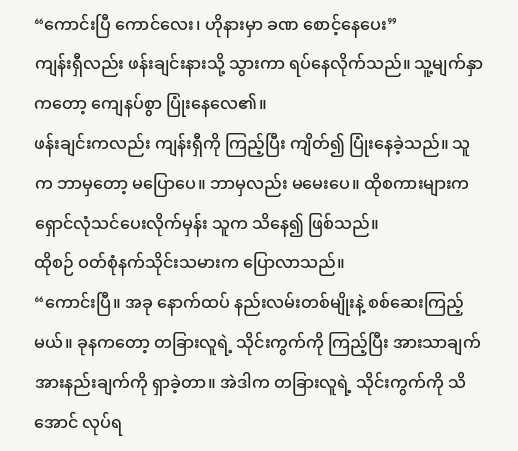“ကောင်းပြီ ကောင်လေး၊ ဟိုနားမှာ ခဏ စောင့်နေပေး”
ကျန်းရှီလည်း ဖန်းချင်းနားသို့ သွားကာ ရပ်နေလိုက်သည်။ သူ့မျက်နှာကတော့ ကျေနပ်စွာ ပြုံးနေလေ၏။
ဖန်းချင်းကလည်း ကျန်းရှီကို ကြည့်ပြီး ကျိတ်၍ ပြုံးနေခဲ့သည်။ သူက ဘာမှတော့ မပြောပေ။ ဘာမှလည်း မမေးပေ။ ထိုစကားများက ရှောင်လုံသင်ပေးလိုက်မှန်း သူက သိနေ၍ ဖြစ်သည်။
ထိုစဉ် ဝတ်စုံနက်သိုင်းသမားက ပြောလာသည်။
“ကောင်းပြီ။ အခု နောက်ထပ် နည်းလမ်းတစ်မျိုးနဲ့ စစ်ဆေးကြည့်မယ်။ ခုနကတော့ တခြားလူရဲ့ သိုင်းကွက်ကို ကြည့်ပြီး အားသာချက် အားနည်းချက်ကို ရှာခဲ့တာ။ အဲဒါက တခြားလူရဲ့ သိုင်းကွက်ကို သိအောင် လုပ်ရ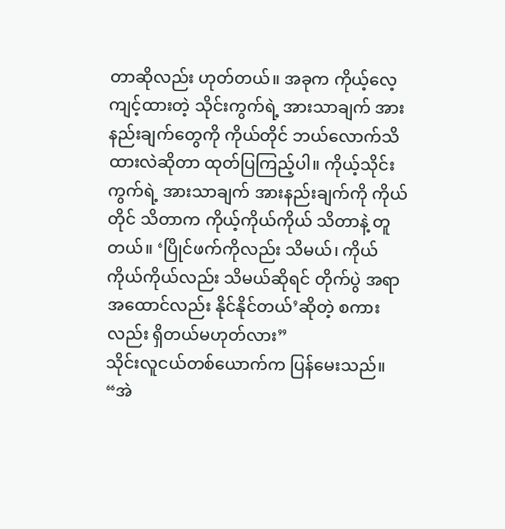တာဆိုလည်း ဟုတ်တယ်။ အခုက ကိုယ့်လေ့ကျင့်ထားတဲ့ သိုင်းကွက်ရဲ့ အားသာချက် အားနည်းချက်တွေကို ကိုယ်တိုင် ဘယ်လောက်သိထားလဲဆိုတာ ထုတ်ပြကြည့်ပါ။ ကိုယ့်သိုင်းကွက်ရဲ့ အားသာချက် အားနည်းချက်ကို ကိုယ်တိုင် သိတာက ကိုယ့်ကိုယ်ကိုယ် သိတာနဲ့ တူတယ်။ ‘ပြိုင်ဖက်ကိုလည်း သိမယ်၊ ကိုယ်ကိုယ်ကိုယ်လည်း သိမယ်ဆိုရင် တိုက်ပွဲ အရာ အထောင်လည်း နိုင်နိုင်တယ်’ဆိုတဲ့ စကားလည်း ရှိတယ်မဟုတ်လား”
သိုင်းလူငယ်တစ်ယောက်က ပြန်မေးသည်။
“အဲ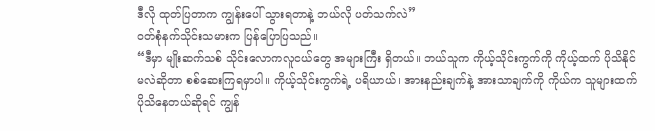ဒီလို ထုတ်ပြတာက ကျွန်းပေါ် သွားရတာနဲ့ ဘယ်လို ပတ်သက်လဲ”
ဝတ်စုံနက်သိုင်းသမားက ပြန်ပြောပြသည်။
“ဒီမှာ မျိုးဆက်သစ် သိုင်းလောကလူငယ်တွေ အများကြီး ရှိတယ်။ ဘယ်သူက ကိုယ့်သိုင်းကွက်ကို ကိုယ့်ထက် ပိုသိနိုင်မလဲဆိုတာ စစ်ဆေးကြရမှာပါ။ ကိုယ့်သိုင်းကွက်ရဲ့ ပရိယာယ်၊ အားနည်းချက်နဲ့ အားသာချက်ကို ကိုယ်က သူများထက် ပိုသိနေတယ်ဆိုရင် ကျွန်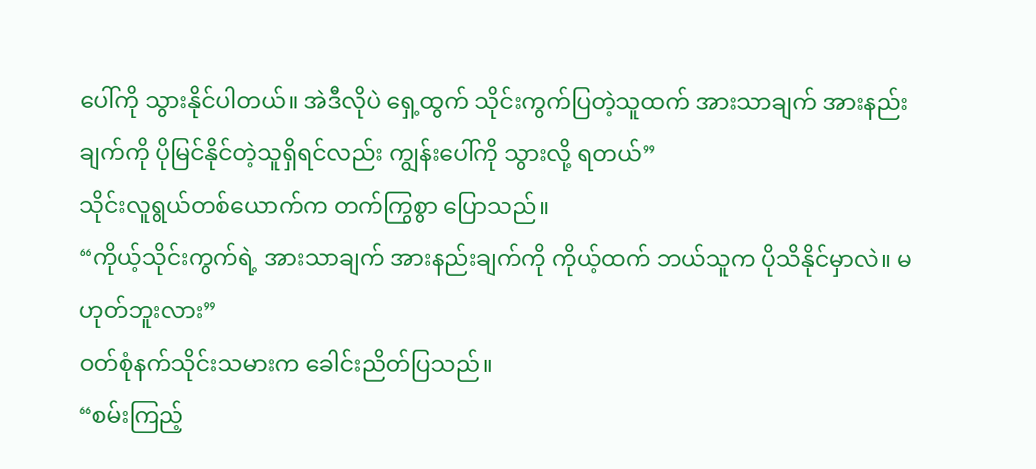ပေါ်ကို သွားနိုင်ပါတယ်။ အဲဒီလိုပဲ ရှေ့ထွက် သိုင်းကွက်ပြတဲ့သူထက် အားသာချက် အားနည်းချက်ကို ပိုမြင်နိုင်တဲ့သူရှိရင်လည်း ကျွန်းပေါ်ကို သွားလို့ ရတယ်”
သိုင်းလူရွယ်တစ်ယောက်က တက်ကြွစွာ ပြောသည်။
“ကိုယ့်သိုင်းကွက်ရဲ့ အားသာချက် အားနည်းချက်ကို ကိုယ့်ထက် ဘယ်သူက ပိုသိနိုင်မှာလဲ။ မဟုတ်ဘူးလား”
ဝတ်စုံနက်သိုင်းသမားက ခေါင်းညိတ်ပြသည်။
“စမ်းကြည့်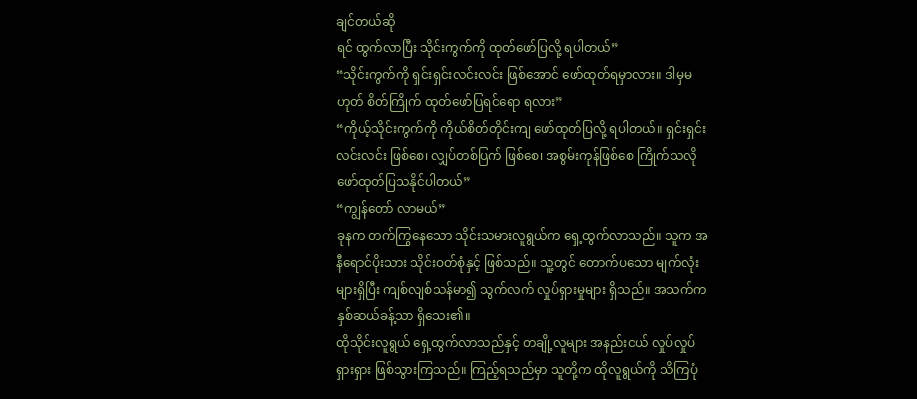ချင်တယ်ဆို
ရင် ထွက်လာပြီး သိုင်းကွက်ကို ထုတ်ဖော်ပြလို့ ရပါတယ်”
“သိုင်းကွက်ကို ရှင်းရှင်းလင်းလင်း ဖြစ်အောင် ဖော်ထုတ်ရမှာလား။ ဒါမှမဟုတ် စိတ်ကြိုက် ထုတ်ဖော်ပြရင်ရော ရလား”
“ကိုယ့်သိုင်းကွက်ကို ကိုယ်စိတ်တိုင်းကျ ဖော်ထုတ်ပြလို့ ရပါတယ်။ ရှင်းရှင်းလင်းလင်း ဖြစ်စေ၊ လျှပ်တစ်ပြက် ဖြစ်စေ၊ အစွမ်းကုန်ဖြစ်စေ ကြိုက်သလို ဖော်ထုတ်ပြသနိုင်ပါတယ်”
“ကျွန်တော် လာမယ်”
ခုနက တက်ကြွနေသော သိုင်းသမားလူရွယ်က ရှေ့ထွက်လာသည်။ သူက အနီရောင်ပိုးသား သိုင်းဝတ်စုံနှင့် ဖြစ်သည်။ သူ့တွင် တောက်ပသော မျက်လုံးများရှိပြီး ကျစ်လျစ်သန်မာ၍ သွက်လက် လှုပ်ရှားမှုများ ရှိသည်။ အသက်က နှစ်ဆယ်ခန့်သာ ရှိသေး၏။
ထိုသိုင်းလူရွယ် ရှေ့ထွက်လာသည်နှင့် တချို့လူများ အနည်းငယ် လှုပ်လှုပ်ရှားရှား ဖြစ်သွားကြသည်။ ကြည့်ရသည်မှာ သူတို့က ထိုလူရွယ်ကို သိကြပုံ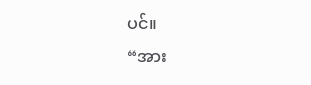ပင်။
“အား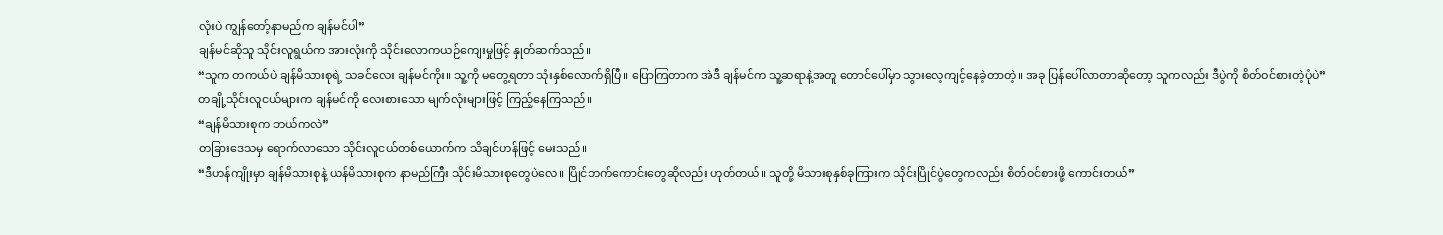လုံးပဲ ကျွန်တော့်နာမည်က ချန်မင်ပါ”
ချန်မင်ဆိုသူ သိုင်းလူရွယ်က အားလုံးကို သိုင်းလောကယဉ်ကျေးမှုဖြင့် နှုတ်ဆက်သည်။
“သူက တကယ်ပဲ ချန်မိသားစုရဲ့ သခင်လေး ချန်မင်ကိုး။ သူ့ကို မတွေ့ရတာ သုံးနှစ်လောက်ရှိပြီ။ ပြောကြတာက အဲဒီ ချန်မင်က သူ့ဆရာနဲ့အတူ တောင်ပေါ်မှာ သွားလေ့ကျင့်နေခဲ့တာတဲ့။ အခု ပြန်ပေါ်လာတာဆိုတော့ သူကလည်း ဒီပွဲကို စိတ်ဝင်စားတဲ့ပုံပဲ”
တချို့သိုင်းလူငယ်များက ချန်မင်ကို လေးစားသော မျက်လုံးများဖြင့် ကြည့်နေကြသည်။
“ချန်မိသားစုက ဘယ်ကလဲ”
တခြားဒေသမှ ရောက်လာသော သိုင်းလူငယ်တစ်ယောက်က သိချင်ဟန်ဖြင့် မေးသည်။
“ဒီဟန်ကျိုးမှာ ချန်မိသားစုနဲ့ ယန်မိသားစုက နာမည်ကြီး သိုင်းမိသားစုတွေပဲလေ။ ပြိုင်ဘက်ကောင်းတွေဆိုလည်း ဟုတ်တယ်။ သူတို့ မိသားစုနှစ်ခုကြားက သိုင်းပြိုင်ပွဲတွေကလည်း စိတ်ဝင်စားဖို့ ကောင်းတယ်”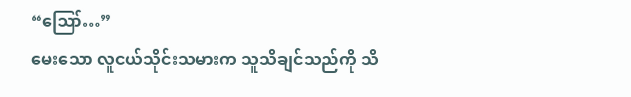“ဪ…”
မေးသော လူငယ်သိုင်းသမားက သူသိချင်သည်ကို သိ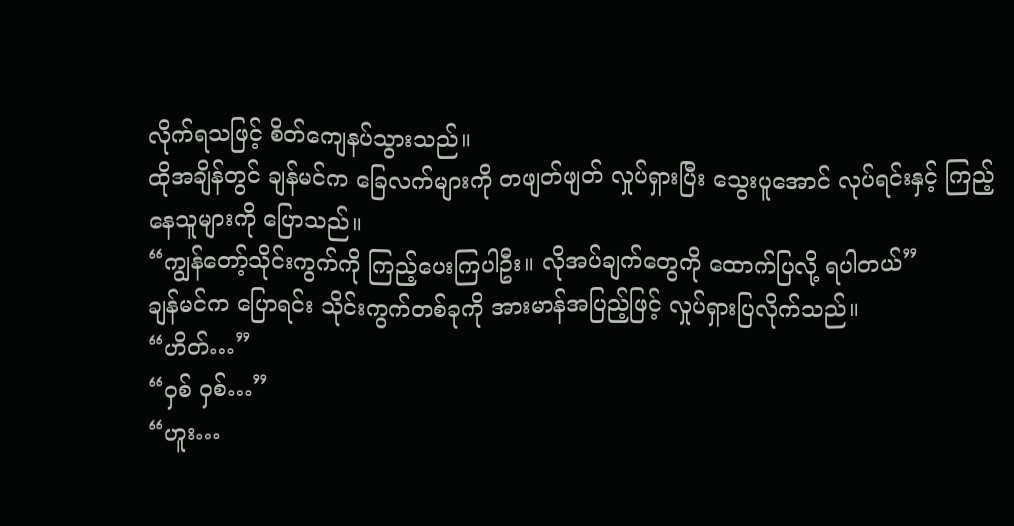လိုက်ရသဖြင့် စိတ်ကျေနပ်သွားသည်။
ထိုအချိန်တွင် ချန်မင်က ခြေလက်များကို တဖျတ်ဖျတ် လှုပ်ရှားပြီး သွေးပူအောင် လုပ်ရင်းနှင့် ကြည့်နေသူများကို ပြောသည်။
“ကျွန်တော့်သိုင်းကွက်ကို ကြည့်ပေးကြပါဦး။ လိုအပ်ချက်တွေကို ထောက်ပြလို့ ရပါတယ်”
ချန်မင်က ပြောရင်း သိုင်းကွက်တစ်ခုကို အားမာန်အပြည့်ဖြင့် လှုပ်ရှားပြလိုက်သည်။
“ဟိတ်…”
“ဝှစ် ဝှစ်…”
“ဟူး…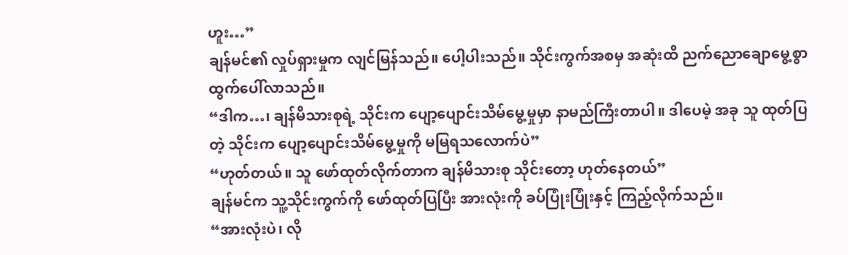ဟူး…”
ချန်မင်၏ လှုပ်ရှားမှုက လျင်မြန်သည်။ ပေါ့ပါးသည်။ သိုင်းကွက်အစမှ အဆုံးထိ ညက်ညောချောမွေ့စွာ ထွက်ပေါ်လာသည်။
“ဒါက…၊ ချန်မိသားစုရဲ့ သိုင်းက ပျော့ပျောင်းသိမ်မွေ့မှုမှာ နာမည်ကြီးတာပါ။ ဒါပေမဲ့ အခု သူ ထုတ်ပြတဲ့ သိုင်းက ပျော့ပျောင်းသိမ်မွေ့မှုကို မမြရသလောက်ပဲ”
“ဟုတ်တယ်။ သူ ဖော်ထုတ်လိုက်တာက ချန်မိသားစု သိုင်းတော့ ဟုတ်နေတယ်”
ချန်မင်က သူ့သိုင်းကွက်ကို ဖော်ထုတ်ပြပြီး အားလုံးကို ခပ်ပြုံးပြုံးနှင့် ကြည့်လိုက်သည်။
“အားလုံးပဲ၊ လို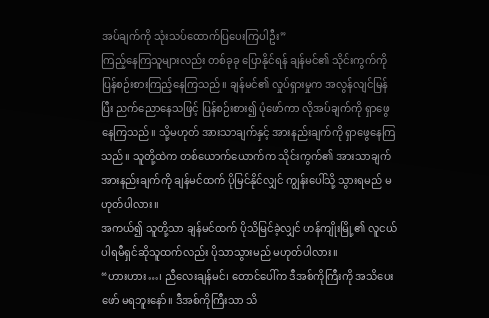အပ်ချက်ကို သုံးသပ်ထောက်ပြပေးကြပါဦး”
ကြည့်နေကြသူများလည်း တစ်ခုခု ပြောနိုင်ရန် ချန်မင်၏ သိုင်းကွက်ကို ပြန်စဉ်းစားကြည့်နေကြသည်။ ချန်မင်၏ လှုပ်ရှားမှုက အလွန်လျင်မြန်ပြီး ညက်ညောနေသဖြင့် ပြန်စဉ်းစား၍ ပုံဖော်ကာ လိုအပ်ချက်ကို ရှာဖွေနေကြသည်။ သို့မဟုတ် အားသာချက်နှင့် အားနည်းချက်ကို ရှာဖွေနေကြသည်။ သူတို့ထဲက တစ်ယောက်ယောက်က သိုင်းကွက်၏ အားသာချက်အားနည်းချက်ကို ချန်မင်ထက် ပိုမြင်နိုင်လျှင် ကျွန်းပေါ်သို့ သွားရမည် မဟုတ်ပါလား။
အကယ်၍ သူတို့သာ ချန်မင်ထက် ပိုသိမြင်ခဲ့လျှင် ဟန်ကျိုးမြို့၏ လူငယ်ပါရမီရှင်ဆိုသူထက်လည်း ပိုသာသွားမည် မဟုတ်ပါလား။
“ဟားဟား…၊ ညီလေးချန်မင်၊ တောင်ပေါ်က ဒီအစ်ကိုကြီးကို အသိပေးဖော် မရဘူးနော်။ ဒီအစ်ကိုကြီးသာ သိ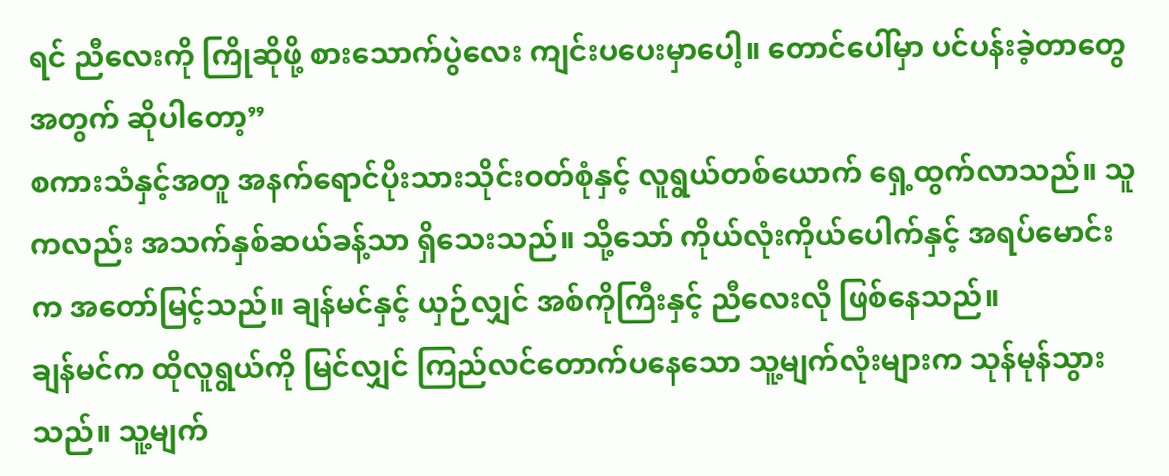ရင် ညီလေးကို ကြိုဆိုဖို့ စားသောက်ပွဲလေး ကျင်းပပေးမှာပေါ့။ တောင်ပေါ်မှာ ပင်ပန်းခဲ့တာတွေအတွက် ဆိုပါတော့”
စကားသံနှင့်အတူ အနက်ရောင်ပိုးသားသိုင်းဝတ်စုံနှင့် လူရွယ်တစ်ယောက် ရှေ့ထွက်လာသည်။ သူကလည်း အသက်နှစ်ဆယ်ခန့်သာ ရှိသေးသည်။ သို့သော် ကိုယ်လုံးကိုယ်ပေါက်နှင့် အရပ်မောင်းက အတော်မြင့်သည်။ ချန်မင်နှင့် ယှဉ်လျှင် အစ်ကိုကြီးနှင့် ညီလေးလို ဖြစ်နေသည်။
ချန်မင်က ထိုလူရွယ်ကို မြင်လျှင် ကြည်လင်တောက်ပနေသော သူ့မျက်လုံးများက သုန်မုန်သွားသည်။ သူ့မျက်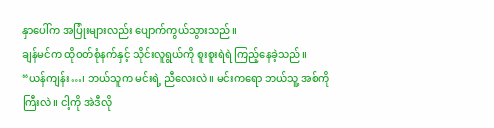နှာပေါ်က အပြုံးများလည်း ပျောက်ကွယ်သွားသည်။
ချန်မင်က ထိုဝတ်စုံနက်နှင့် သိုင်းလူရွယ်ကို စူးစူးရဲရဲ ကြည့်နေခဲ့သည်။
“ယန်ကျန်း…၊ ဘယ်သူက မင်းရဲ့ ညီလေးလဲ။ မင်းကရော ဘယ်သူ့ အစ်ကိုကြီးလဲ။ ငါ့ကို အဲဒီလို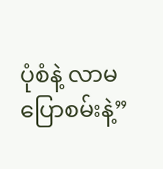ပုံစံနဲ့ လာမပြောစမ်းနဲ့”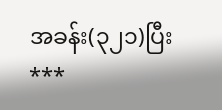အခန်း(၃၂၁)ပြီး
***